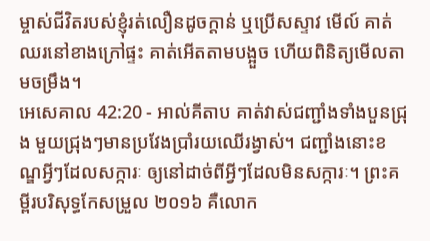ម្ចាស់ជីវិតរបស់ខ្ញុំរត់លឿនដូចក្ដាន់ ឬប្រើសស្ទាវ មើល៍ គាត់ឈរនៅខាងក្រៅផ្ទះ គាត់អើតតាមបង្អួច ហើយពិនិត្យមើលតាមចម្រឹង។
អេសេគាល 42:20 - អាល់គីតាប គាត់វាស់ជញ្ជាំងទាំងបួនជ្រុង មួយជ្រុងៗមានប្រវែងប្រាំរយឈើរង្វាស់។ ជញ្ជាំងនោះខណ្ឌអ្វីៗដែលសក្ការៈ ឲ្យនៅដាច់ពីអ្វីៗដែលមិនសក្ការៈ។ ព្រះគម្ពីរបរិសុទ្ធកែសម្រួល ២០១៦ គឺលោក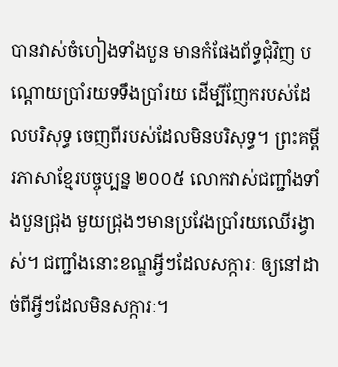បានវាស់ចំហៀងទាំងបួន មានកំផែងព័ទ្ធជុំវិញ បណ្តោយប្រាំរយទទឹងប្រាំរយ ដើម្បីញែករបស់ដែលបរិសុទ្ធ ចេញពីរបស់ដែលមិនបរិសុទ្ធ។ ព្រះគម្ពីរភាសាខ្មែរបច្ចុប្បន្ន ២០០៥ លោកវាស់ជញ្ជាំងទាំងបួនជ្រុង មួយជ្រុងៗមានប្រវែងប្រាំរយឈើរង្វាស់។ ជញ្ជាំងនោះខណ្ឌអ្វីៗដែលសក្ការៈ ឲ្យនៅដាច់ពីអ្វីៗដែលមិនសក្ការៈ។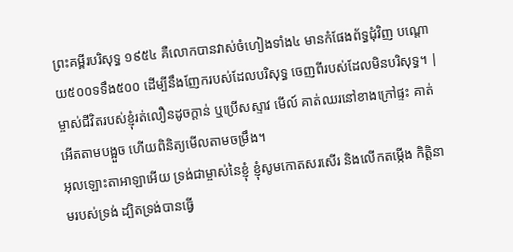ព្រះគម្ពីរបរិសុទ្ធ ១៩៥៤ គឺលោកបានវាស់ចំហៀងទាំង៤ មានកំផែងព័ទ្ធជុំវិញ បណ្តោយ៥០០ទទឹង៥០០ ដើម្បីនឹងញែករបស់ដែលបរិសុទ្ធ ចេញពីរបស់ដែលមិនបរិសុទ្ធ។ |
ម្ចាស់ជីវិតរបស់ខ្ញុំរត់លឿនដូចក្ដាន់ ឬប្រើសស្ទាវ មើល៍ គាត់ឈរនៅខាងក្រៅផ្ទះ គាត់អើតតាមបង្អួច ហើយពិនិត្យមើលតាមចម្រឹង។
អុលឡោះតាអាឡាអើយ ទ្រង់ជាម្ចាស់នៃខ្ញុំ ខ្ញុំសូមកោតសរសើរ និងលើកតម្កើង កិត្តិនាមរបស់ទ្រង់ ដ្បិតទ្រង់បានធ្វើ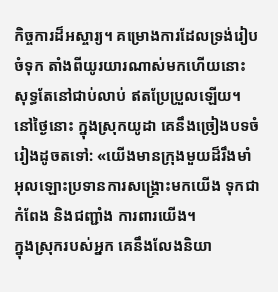កិច្ចការដ៏អស្ចារ្យ។ គម្រោងការដែលទ្រង់រៀបចំទុក តាំងពីយូរយារណាស់មកហើយនោះ សុទ្ធតែនៅជាប់លាប់ ឥតប្រែប្រួលឡើយ។
នៅថ្ងៃនោះ ក្នុងស្រុកយូដា គេនឹងច្រៀងបទចំរៀងដូចតទៅ: «យើងមានក្រុងមួយដ៏រឹងមាំ អុលឡោះប្រទានការសង្គ្រោះមកយើង ទុកជាកំពែង និងជញ្ជាំង ការពារយើង។
ក្នុងស្រុករបស់អ្នក គេនឹងលែងនិយា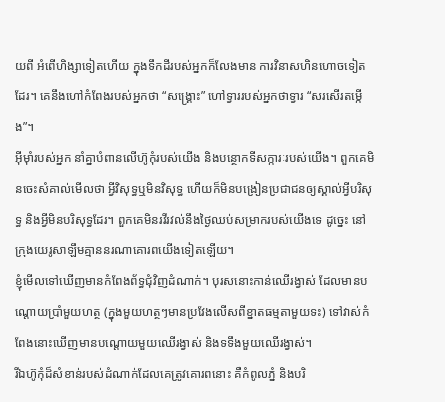យពី អំពើហិង្សាទៀតហើយ ក្នុងទឹកដីរបស់អ្នកក៏លែងមាន ការវិនាសហិនហោចទៀតដែរ។ គេនឹងហៅកំពែងរបស់អ្នកថា “សង្គ្រោះ” ហៅទ្វាររបស់អ្នកថាទ្វារ “សរសើរតម្កើង”។
អ៊ីមុាំរបស់អ្នក នាំគ្នាបំពានលើហ៊ូកុំរបស់យើង និងបន្ថោកទីសក្ការៈរបស់យើង។ ពួកគេមិនចេះសំគាល់មើលថា អ្វីវិសុទ្ធឬមិនវិសុទ្ធ ហើយក៏មិនបង្រៀនប្រជាជនឲ្យស្គាល់អ្វីបរិសុទ្ធ និងអ្វីមិនបរិសុទ្ធដែរ។ ពួកគេមិនរវីរវល់នឹងថ្ងៃឈប់សម្រាករបស់យើងទេ ដូច្នេះ នៅក្រុងយេរូសាឡឹមគ្មាននរណាគោរពយើងទៀតឡើយ។
ខ្ញុំមើលទៅឃើញមានកំពែងព័ទ្ធជុំវិញដំណាក់។ បុរសនោះកាន់ឈើរង្វាស់ ដែលមានបណ្ដោយប្រាំមួយហត្ថ (ក្នុងមួយហត្ថៗមានប្រវែងលើសពីខ្នាតធម្មតាមួយទះ) ទៅវាស់កំពែងនោះឃើញមានបណ្ដោយមួយឈើរង្វាស់ និងទទឹងមួយឈើរង្វាស់។
រីឯហ៊ូកុំដ៏សំខាន់របស់ដំណាក់ដែលគេត្រូវគោរពនោះ គឺកំពូលភ្នំ និងបរិ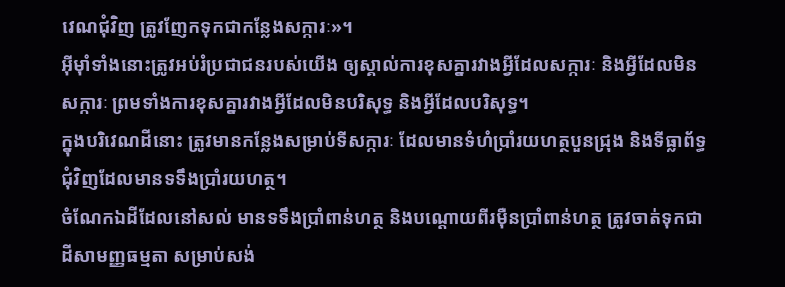វេណជុំវិញ ត្រូវញែកទុកជាកន្លែងសក្ការៈ»។
អ៊ីមុាំទាំងនោះត្រូវអប់រំប្រជាជនរបស់យើង ឲ្យស្គាល់ការខុសគ្នារវាងអ្វីដែលសក្ការៈ និងអ្វីដែលមិនសក្ការៈ ព្រមទាំងការខុសគ្នារវាងអ្វីដែលមិនបរិសុទ្ធ និងអ្វីដែលបរិសុទ្ធ។
ក្នុងបរិវេណដីនោះ ត្រូវមានកន្លែងសម្រាប់ទីសក្ការៈ ដែលមានទំហំប្រាំរយហត្ថបួនជ្រុង និងទីធ្លាព័ទ្ធជុំវិញដែលមានទទឹងប្រាំរយហត្ថ។
ចំណែកឯដីដែលនៅសល់ មានទទឹងប្រាំពាន់ហត្ថ និងបណ្ដោយពីរម៉ឺនប្រាំពាន់ហត្ថ ត្រូវចាត់ទុកជាដីសាមញ្ញធម្មតា សម្រាប់សង់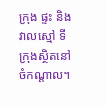ក្រុង ផ្ទះ និងវាលស្មៅ ទីក្រុងស្ថិតនៅចំកណ្ដាល។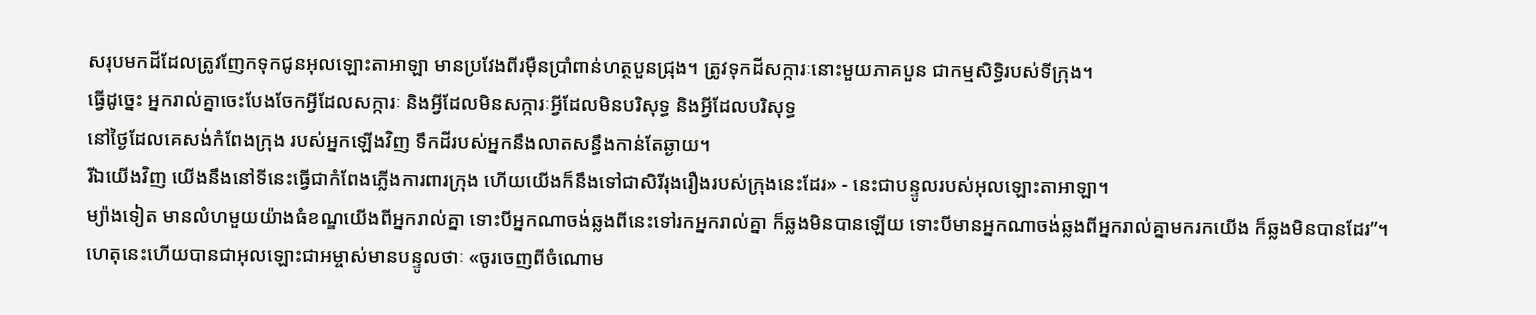សរុបមកដីដែលត្រូវញែកទុកជូនអុលឡោះតាអាឡា មានប្រវែងពីរម៉ឺនប្រាំពាន់ហត្ថបួនជ្រុង។ ត្រូវទុកដីសក្ការៈនោះមួយភាគបួន ជាកម្មសិទ្ធិរបស់ទីក្រុង។
ធ្វើដូច្នេះ អ្នករាល់គ្នាចេះបែងចែកអ្វីដែលសក្ការៈ និងអ្វីដែលមិនសក្ការៈអ្វីដែលមិនបរិសុទ្ធ និងអ្វីដែលបរិសុទ្ធ
នៅថ្ងៃដែលគេសង់កំពែងក្រុង របស់អ្នកឡើងវិញ ទឹកដីរបស់អ្នកនឹងលាតសន្ធឹងកាន់តែឆ្ងាយ។
រីឯយើងវិញ យើងនឹងនៅទីនេះធ្វើជាកំពែងភ្លើងការពារក្រុង ហើយយើងក៏នឹងទៅជាសិរីរុងរឿងរបស់ក្រុងនេះដែរ» - នេះជាបន្ទូលរបស់អុលឡោះតាអាឡា។
ម្យ៉ាងទៀត មានលំហមួយយ៉ាងធំខណ្ឌយើងពីអ្នករាល់គ្នា ទោះបីអ្នកណាចង់ឆ្លងពីនេះទៅរកអ្នករាល់គ្នា ក៏ឆ្លងមិនបានឡើយ ទោះបីមានអ្នកណាចង់ឆ្លងពីអ្នករាល់គ្នាមករកយើង ក៏ឆ្លងមិនបានដែរ”។
ហេតុនេះហើយបានជាអុលឡោះជាអម្ចាស់មានបន្ទូលថាៈ «ចូរចេញពីចំណោម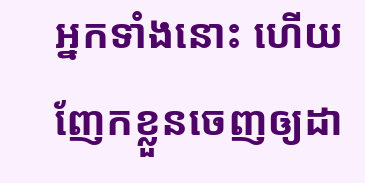អ្នកទាំងនោះ ហើយញែកខ្លួនចេញឲ្យដា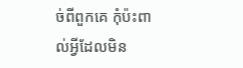ច់ពីពួកគេ កុំប៉ះពាល់អ្វីដែលមិន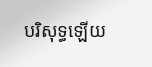បរិសុទ្ធឡើយ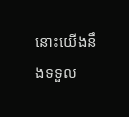នោះយើងនឹងទទួល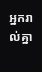អ្នករាល់គ្នា